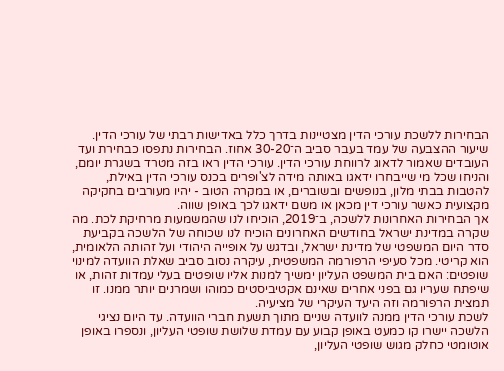הבחירות ללשכת עורכי הדין מצטיינות בדרך כלל באדישות רבתי של עורכי הדין. שיעור ההצבעה של עמד בעבר סביב ה־30-20 אחוז. הבחירות נתפסו כבחירת ועד העובדים שאמור לדאוג לרווחת עורכי הדין. עורכי הדין ראו בזה מטרד בשגרת יומם, והניחו שכל מי שייבחרו ידאגו באותה מידה לצ'ופרים בכנס עורכי הדין באילת, להטבות בבתי מלון, בנופשים ובשוברים, או במקרה הטוב - יהיו מעורבים בחקיקה מקצועית כאשר עורכי דין מכאן או משם ידאגו לכך באופן שווה.
אך הבחירות האחרונות ללשכה, ב־2019, הוכיחו לנו שהמשמעות מרחיקת לכת. מה שקרה במדינת ישראל בחודשים האחרונים הוכיח לנו שכוחה של הלשכה בקביעת סדר היום המשפטי של מדינת ישראל, ובדגש על אופייה היהודי ועל זהותה הלאומית, הוא קריטי. מכל סעיפי הרפורמה המשפטית, עיקרה נסוב סביב שאלת הוועדה למינוי שופטים: האם בית המשפט העליון ימשיך למנות אליו שופטים בעלי עמדות זהות, או שיפתח שעריו גם בפני אחרים שאינם אקטיביסטים כמוהו ושמרנים יותר ממנו. זו תמצית הרפורמה וזה היעד העיקרי של מציעיה.
לשכת עורכי הדין ממנה לוועדה שניים מתוך תשעת חברי הוועדה. עד היום נציגי הלשכה יישרו קו כמעט באופן קבוע עם עמדת שלושת שופטי העליון, ונספרו באופן אוטומטי כחלק מגוש שופטי העליון,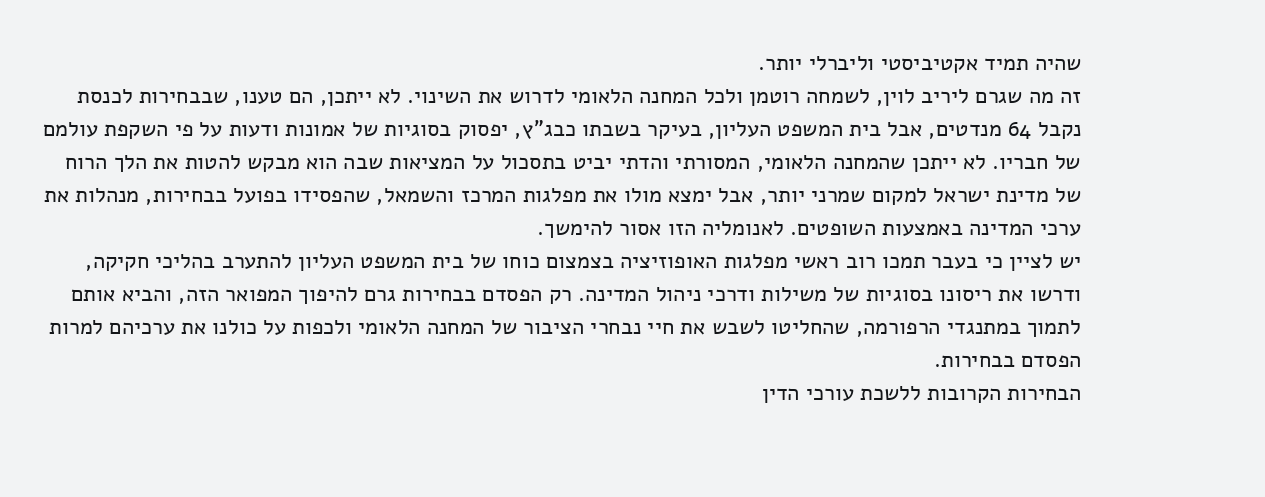שהיה תמיד אקטיביסטי וליברלי יותר.
זה מה שגרם ליריב לוין, לשמחה רוטמן ולכל המחנה הלאומי לדרוש את השינוי. לא ייתכן, הם טענו, שבבחירות לכנסת נקבל 64 מנדטים, אבל בית המשפט העליון, בעיקר בשבתו כבג"ץ, יפסוק בסוגיות של אמונות ודעות על פי השקפת עולמם של חבריו. לא ייתכן שהמחנה הלאומי, המסורתי והדתי יביט בתסכול על המציאות שבה הוא מבקש להטות את הלך הרוח של מדינת ישראל למקום שמרני יותר, אבל ימצא מולו את מפלגות המרכז והשמאל, שהפסידו בפועל בבחירות, מנהלות את ערכי המדינה באמצעות השופטים. לאנומליה הזו אסור להימשך.
יש לציין כי בעבר תמכו רוב ראשי מפלגות האופוזיציה בצמצום כוחו של בית המשפט העליון להתערב בהליכי חקיקה, ודרשו את ריסונו בסוגיות של משילות ודרכי ניהול המדינה. רק הפסדם בבחירות גרם להיפוך המפואר הזה, והביא אותם לתמוך במתנגדי הרפורמה, שהחליטו לשבש את חיי נבחרי הציבור של המחנה הלאומי ולכפות על כולנו את ערכיהם למרות הפסדם בבחירות.
הבחירות הקרובות ללשכת עורכי הדין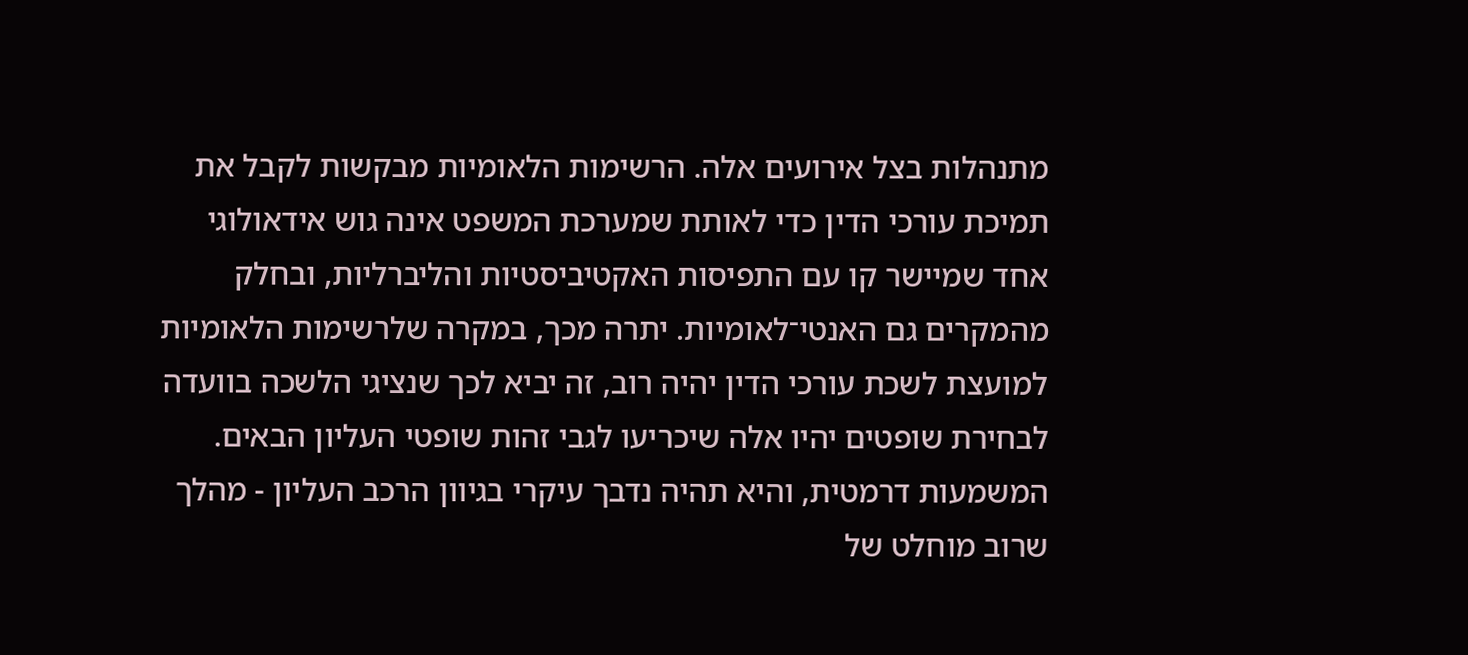מתנהלות בצל אירועים אלה. הרשימות הלאומיות מבקשות לקבל את תמיכת עורכי הדין כדי לאותת שמערכת המשפט אינה גוש אידאולוגי אחד שמיישר קו עם התפיסות האקטיביסטיות והליברליות, ובחלק מהמקרים גם האנטי־לאומיות. יתרה מכך, במקרה שלרשימות הלאומיות למועצת לשכת עורכי הדין יהיה רוב, זה יביא לכך שנציגי הלשכה בוועדה לבחירת שופטים יהיו אלה שיכריעו לגבי זהות שופטי העליון הבאים. המשמעות דרמטית, והיא תהיה נדבך עיקרי בגיוון הרכב העליון - מהלך שרוב מוחלט של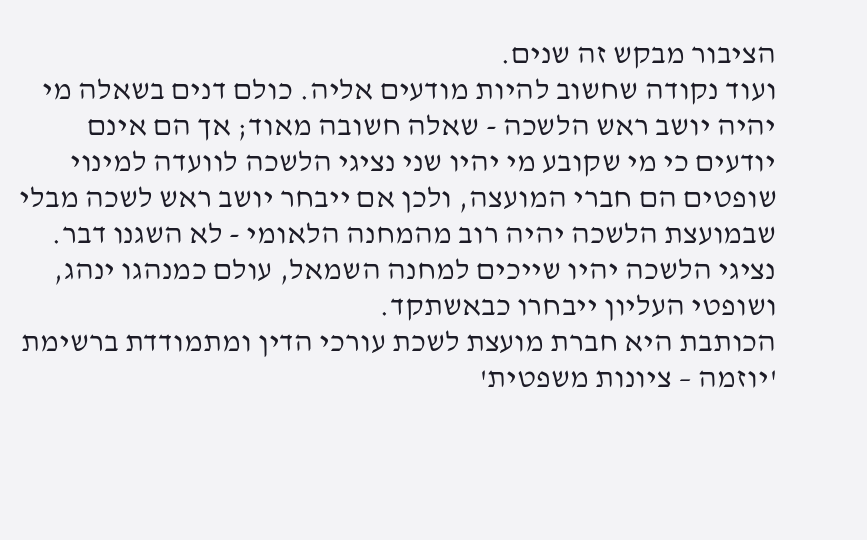הציבור מבקש זה שנים.
ועוד נקודה שחשוב להיות מודעים אליה. כולם דנים בשאלה מי יהיה יושב ראש הלשכה - שאלה חשובה מאוד; אך הם אינם יודעים כי מי שקובע מי יהיו שני נציגי הלשכה לוועדה למינוי שופטים הם חברי המועצה, ולכן אם ייבחר יושב ראש לשכה מבלי שבמועצת הלשכה יהיה רוב מהמחנה הלאומי - לא השגנו דבר. נציגי הלשכה יהיו שייכים למחנה השמאל, עולם כמנהגו ינהג, ושופטי העליון ייבחרו כבאשתקד.
הכותבת היא חברת מועצת לשכת עורכי הדין ומתמודדת ברשימת 'יוזמה – ציונות משפטית'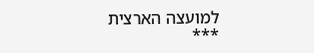למועצה הארצית
***